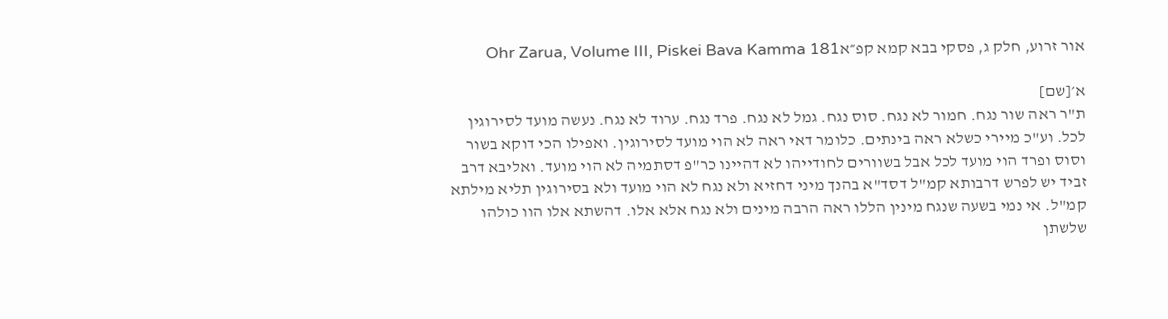אור זרוע, חלק ג, פסקי בבא קמא קפ״אOhr Zarua, Volume III, Piskei Bava Kamma 181

א׳[שם]
ת"ר ראה שור נגח. חמור לא נגח. סוס נגח. גמל לא נגח. פרד נגח. ערוד לא נגח. נעשה מועד לסירוגין לכל. וע"כ מיירי כשלא ראה בינתים. כלומר דאי ראה לא הוי מועד לסירוגין. ואפילו הכי דוקא בשור וסוס ופרד הוי מועד לכל אבל בשוורים לחודייהו לא דהיינו כר"פ דסתמיה לא הוי מועד. ואליבא דרב זביד יש לפרש דרבותא קמ"ל דסד"א בהנך מיני דחזיא ולא נגח לא הוי מועד ולא בסירוגין תליא מילתא קמ"ל. אי נמי בשעה שנגח מינין הללו ראה הרבה מינים ולא נגח אלא אלו. דהשתא אלו הוו כולהו שלשתן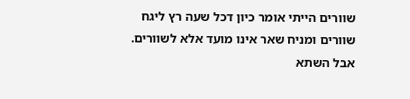שוורים הייתי אומר כיון דכל שעה רץ ליגח שוורים ומניח שאר אינו מועד אלא לשוורים. אבל השתא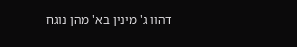דהוו ג' מינין בא' מהן נוגח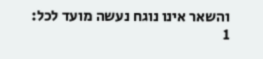והשאר אינו נוגח נעשה מועד לכל:
1